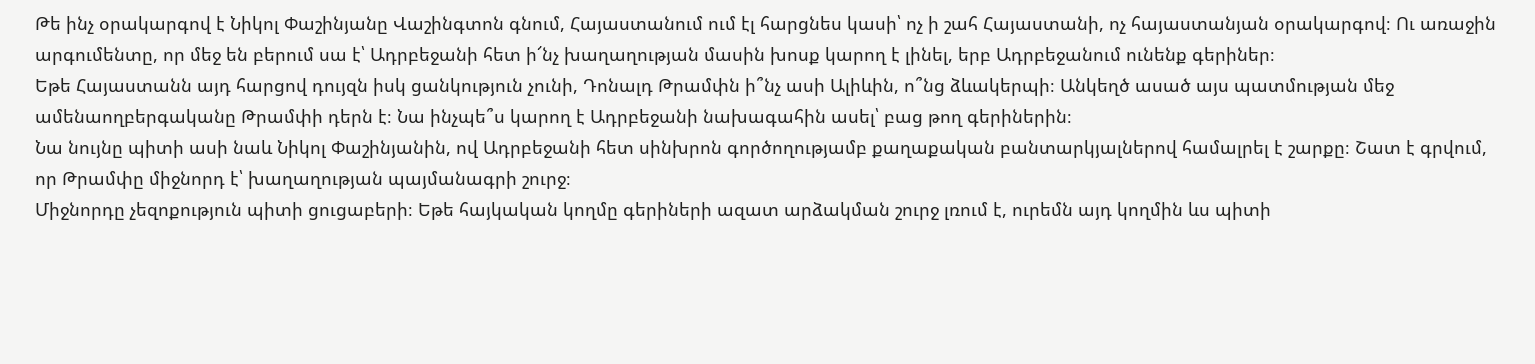Թե ինչ օրակարգով է Նիկոլ Փաշինյանը Վաշինգտոն գնում, Հայաստանում ում էլ հարցնես կասի՝ ոչ ի շահ Հայաստանի, ոչ հայաստանյան օրակարգով։ Ու առաջին արգումենտը, որ մեջ են բերում սա է՝ Ադրբեջանի հետ ի՜նչ խաղաղության մասին խոսք կարող է լինել, երբ Ադրբեջանում ունենք գերիներ։
Եթե Հայաստանն այդ հարցով դույզն իսկ ցանկություն չունի, Դոնալդ Թրամփն ի՞նչ ասի Ալիևին, ո՞նց ձևակերպի։ Անկեղծ ասած այս պատմության մեջ ամենաողբերգականը Թրամփի դերն է։ Նա ինչպե՞ս կարող է Ադրբեջանի նախագահին ասել՝ բաց թող գերիներին։
Նա նույնը պիտի ասի նաև Նիկոլ Փաշինյանին, ով Ադրբեջանի հետ սինխրոն գործողությամբ քաղաքական բանտարկյալներով համալրել է շարքը։ Շատ է գրվում, որ Թրամփը միջնորդ է՝ խաղաղության պայմանագրի շուրջ։
Միջնորդը չեզոքություն պիտի ցուցաբերի։ Եթե հայկական կողմը գերիների ազատ արձակման շուրջ լռում է, ուրեմն այդ կողմին ևս պիտի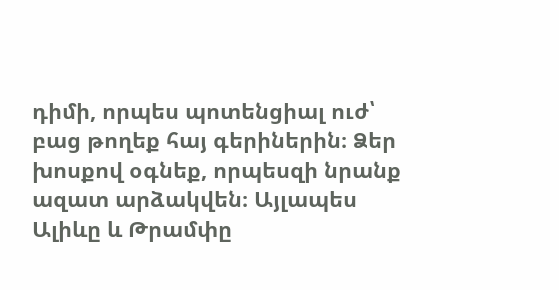դիմի, որպես պոտենցիալ ուժ՝ բաց թողեք հայ գերիներին։ Ձեր խոսքով օգնեք, որպեսզի նրանք ազատ արձակվեն։ Այլապես Ալիևը և Թրամփը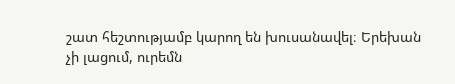շատ հեշտությամբ կարող են խուսանավել։ Երեխան չի լացում, ուրեմն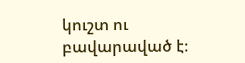կուշտ ու բավարաված է։